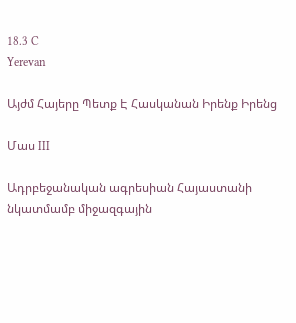18.3 C
Yerevan

Այժմ Հայերը Պետք Է Հասկանան Իրենք Իրենց

Մաս III

Ադրբեջանական ագրեսիան Հայաստանի նկատմամբ միջազգային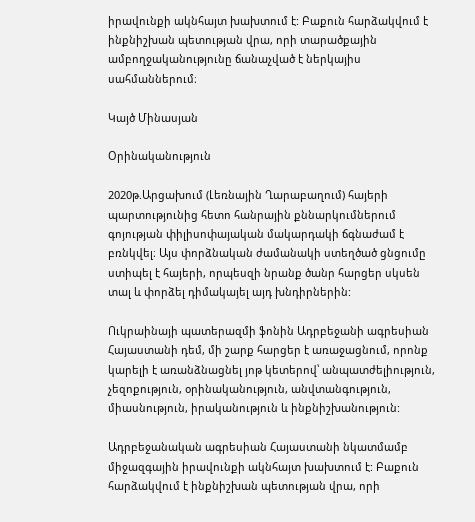իրավունքի ակնհայտ խախտում է: Բաքուն հարձակվում է ինքնիշխան պետության վրա, որի տարածքային ամբողջականությունը ճանաչված է ներկայիս սահմաններում։

Կայծ Մինասյան

Օրինականություն

2020թ.Արցախում (Լեռնային Ղարաբաղում) հայերի պարտությունից հետո հանրային քննարկումներում գոյության փիլիսոփայական մակարդակի ճգնաժամ է բռնկվել։ Այս փորձնական ժամանակի ստեղծած ցնցումը ստիպել է հայերի, որպեսզի նրանք ծանր հարցեր սկսեն տալ և փորձել դիմակայել այդ խնդիրներին:

Ուկրաինայի պատերազմի ֆոնին Ադրբեջանի ագրեսիան Հայաստանի դեմ, մի շարք հարցեր է առաջացնում, որոնք կարելի է առանձնացնել յոթ կետերով՝ անպատժելիություն, չեզոքություն, օրինականություն, անվտանգություն, միասնություն, իրականություն և ինքնիշխանություն:

Ադրբեջանական ագրեսիան Հայաստանի նկատմամբ միջազգային իրավունքի ակնհայտ խախտում է: Բաքուն հարձակվում է ինքնիշխան պետության վրա, որի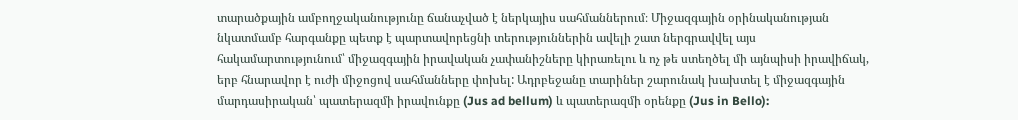տարածքային ամբողջականությունը ճանաչված է ներկայիս սահմաններում։ Միջազգային օրինականության նկատմամբ հարգանքը պետք է պարտավորեցնի տերություններին ավելի շատ ներգրավվել այս հակամարտությունում՝ միջազգային իրավական չափանիշները կիրառելու և ոչ թե ստեղծել մի այնպիսի իրավիճակ, երբ հնարավոր է ուժի միջոցով սահմանները փոխել: Ադրբեջանը տարիներ շարունակ խախտել է միջազգային մարդասիրական՝ պատերազմի իրավունքը (Jus ad bellum) և պատերազմի օրենքը (Jus in Bello):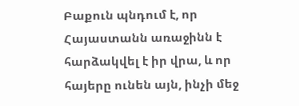Բաքուն պնդում է, որ Հայաստանն առաջինն է հարձակվել է իր վրա, և որ հայերը ունեն այն, ինչի մեջ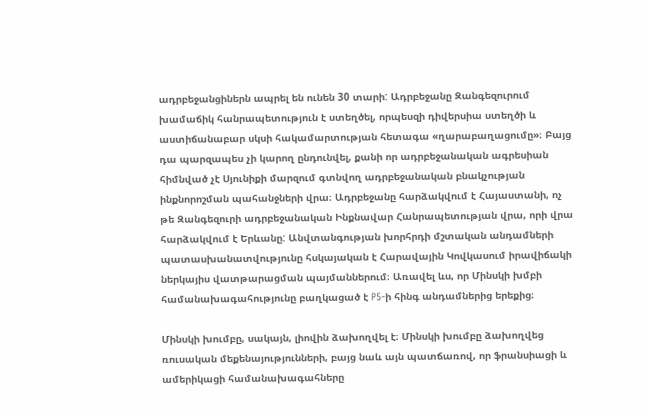ադրբեջանցիներն ապրել են ունեն 30 տարի: Ադրբեջանը Զանգեզուրում խամաճիկ հանրապետություն է ստեղծել, որպեսզի դիվերսիա ստեղծի և աստիճանաբար սկսի հակամարտության հետագա «ղարաբաղացումը»։ Բայց դա պարզապես չի կարող ընդունվել, քանի որ ադրբեջանական ագրեսիան հիմնված չէ Սյունիքի մարզում գտնվող ադրբեջանական բնակչության ինքնորոշման պահանջների վրա։ Ադրբեջանը հարձակվում է Հայաստանի, ոչ թե Զանգեզուրի ադրբեջանական Ինքնավար Հանրապետության վրա, որի վրա հարձակվում է Երևանը: Անվտանգության խորհրդի մշտական անդամների պատասխանատվությունը հսկայական է Հարավային Կովկասում իրավիճակի ներկայիս վատթարացման պայմաններում։ Առավել ևս, որ Մինսկի խմբի համանախագահությունը բաղկացած է P5‑ի հինգ անդամներից երեքից։

Մինսկի խումբը, սակայն, լիովին ձախողվել է։ Մինսկի խումբը ձախողվեց ռուսական մեքենայությունների, բայց նաև այն պատճառով, որ ֆրանսիացի և ամերիկացի համանախագահները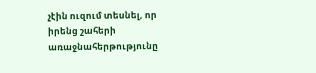չէին ուզում տեսնել, որ իրենց շահերի առաջնահերթությունը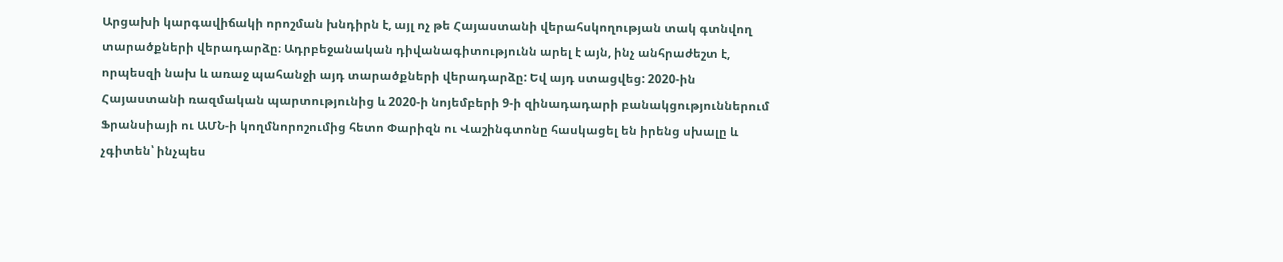Արցախի կարգավիճակի որոշման խնդիրն է, այլ ոչ թե Հայաստանի վերահսկողության տակ գտնվող տարածքների վերադարձը։ Ադրբեջանական դիվանագիտությունն արել է այն, ինչ անհրաժեշտ է, որպեսզի նախ և առաջ պահանջի այդ տարածքների վերադարձը: Եվ այդ ստացվեց: 2020-ին Հայաստանի ռազմական պարտությունից և 2020‑ի նոյեմբերի 9‑ի զինադադարի բանակցություններում Ֆրանսիայի ու ԱՄՆ‑ի կողմնորոշումից հետո Փարիզն ու Վաշինգտոնը հասկացել են իրենց սխալը և չգիտեն՝ ինչպես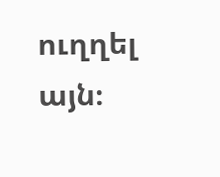ուղղել այն։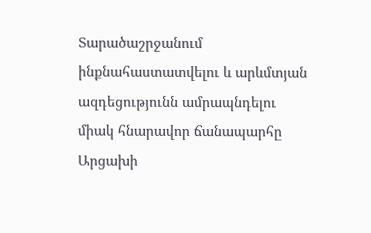Տարածաշրջանում ինքնահաստատվելու և արևմտյան ազդեցությունն ամրապնդելու միակ հնարավոր ճանապարհը Արցախի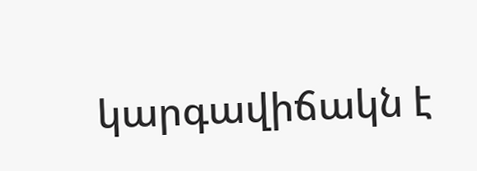կարգավիճակն է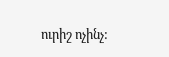ուրիշ ոչինչ: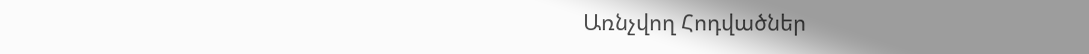Առնչվող Հոդվածներ